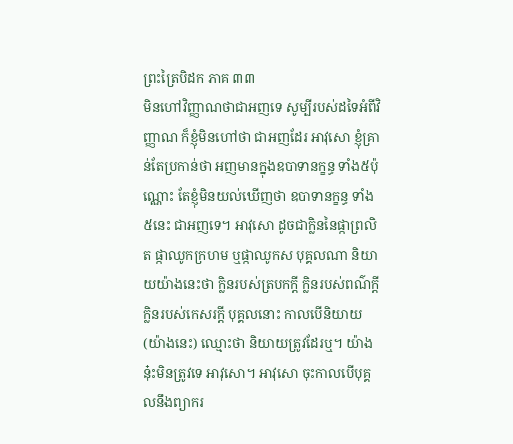ព្រះត្រៃបិដក ភាគ ៣៣
មិនហៅវិញ្ញាណថាជាអញទេ សូម្បីរបស់ដទៃអំពីវិញ្ញាណ ក៏ខ្ញុំមិនហៅថា ជាអញដែរ អាវុសោ ខ្ញុំគ្រាន់តែប្រកាន់ថា អញមានក្នុងឧបាទានក្ខន្ធ ទាំង៥ប៉ុណ្ណោះ តែខ្ញុំមិនយល់ឃើញថា ឧបាទានក្ខន្ធ ទាំង៥នេះ ជាអញទេ។ អាវុសោ ដូចជាក្លិននៃផ្កាព្រលិត ផ្កាឈូកក្រហម ឬផ្កាឈូកស បុគ្គលណា និយាយយ៉ាងនេះថា ក្លិនរបស់ត្របកក្តី ក្លិនរបស់ពណ៌ក្តី ក្លិនរបស់កេសរក្តី បុគ្គលនោះ កាលបើនិយាយ (យ៉ាងនេះ) ឈ្មោះថា និយាយត្រូវដែរឬ។ យ៉ាងនុ៎ះមិនត្រូវទេ អាវុសោ។ អាវុសោ ចុះកាលបើបុគ្គលនឹងព្យាករ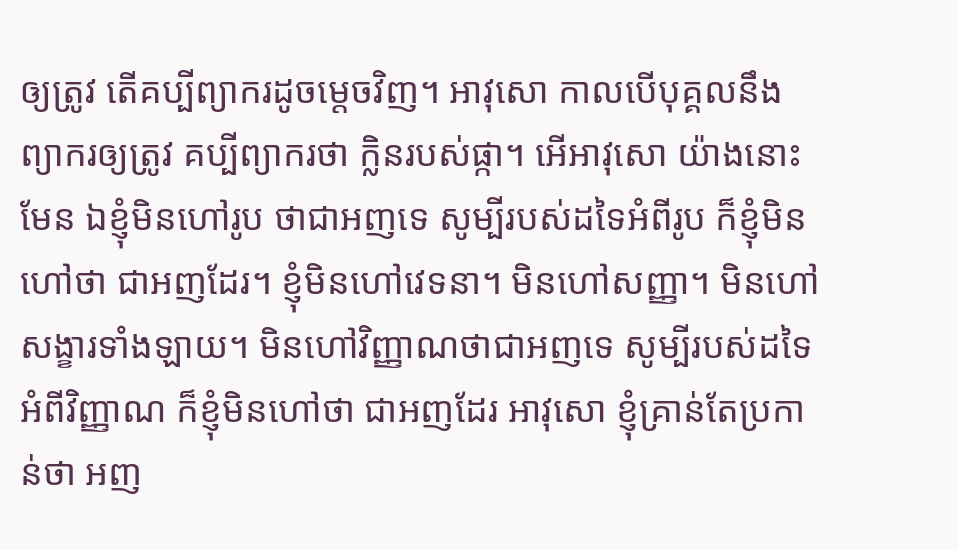ឲ្យត្រូវ តើគប្បីព្យាករដូចម្តេចវិញ។ អាវុសោ កាលបើបុគ្គលនឹងព្យាករឲ្យត្រូវ គប្បីព្យាករថា ក្លិនរបស់ផ្កា។ អើអាវុសោ យ៉ាងនោះមែន ឯខ្ញុំមិនហៅរូប ថាជាអញទេ សូម្បីរបស់ដទៃអំពីរូប ក៏ខ្ញុំមិនហៅថា ជាអញដែរ។ ខ្ញុំមិនហៅវេទនា។ មិនហៅសញ្ញា។ មិនហៅសង្ខារទាំងឡាយ។ មិនហៅវិញ្ញាណថាជាអញទេ សូម្បីរបស់ដទៃអំពីវិញ្ញាណ ក៏ខ្ញុំមិនហៅថា ជាអញដែរ អាវុសោ ខ្ញុំគ្រាន់តែប្រកាន់ថា អញ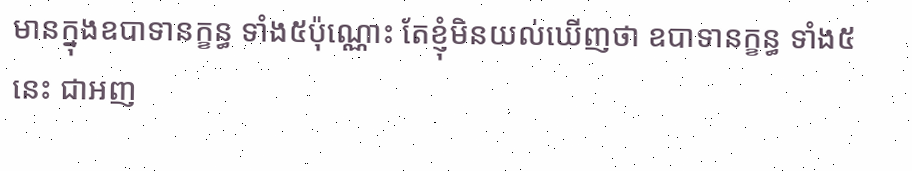មានក្នុងឧបាទានក្ខន្ធ ទាំង៥ប៉ុណ្ណោះ តែខ្ញុំមិនយល់ឃើញថា ឧបាទានក្ខន្ធ ទាំង៥នេះ ជាអញ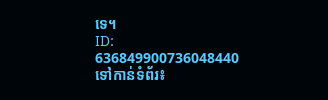ទេ។
ID: 636849900736048440
ទៅកាន់ទំព័រ៖